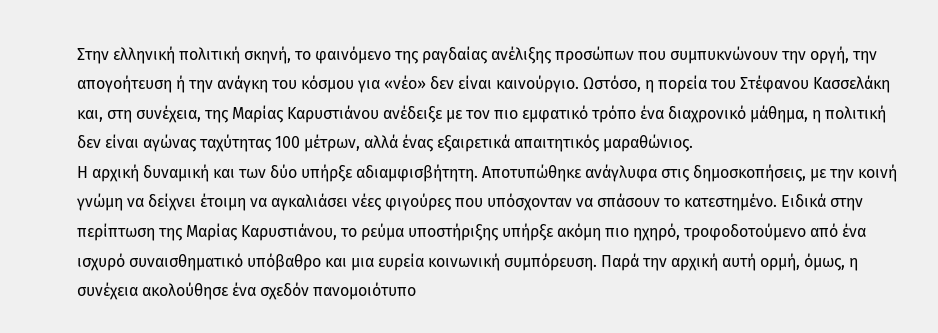Στην ελληνική πολιτική σκηνή, το φαινόμενο της ραγδαίας ανέλιξης προσώπων που συμπυκνώνουν την οργή, την απογοήτευση ή την ανάγκη του κόσμου για «νέο» δεν είναι καινούργιο. Ωστόσο, η πορεία του Στέφανου Κασσελάκη και, στη συνέχεια, της Μαρίας Καρυστιάνου ανέδειξε με τον πιο εμφατικό τρόπο ένα διαχρονικό μάθημα, η πολιτική δεν είναι αγώνας ταχύτητας 100 μέτρων, αλλά ένας εξαιρετικά απαιτητικός μαραθώνιος.
Η αρχική δυναμική και των δύο υπήρξε αδιαμφισβήτητη. Αποτυπώθηκε ανάγλυφα στις δημοσκοπήσεις, με την κοινή γνώμη να δείχνει έτοιμη να αγκαλιάσει νέες φιγούρες που υπόσχονταν να σπάσουν το κατεστημένο. Ειδικά στην περίπτωση της Μαρίας Καρυστιάνου, το ρεύμα υποστήριξης υπήρξε ακόμη πιο ηχηρό, τροφοδοτούμενο από ένα ισχυρό συναισθηματικό υπόβαθρο και μια ευρεία κοινωνική συμπόρευση. Παρά την αρχική αυτή ορμή, όμως, η συνέχεια ακολούθησε ένα σχεδόν πανομοιότυπο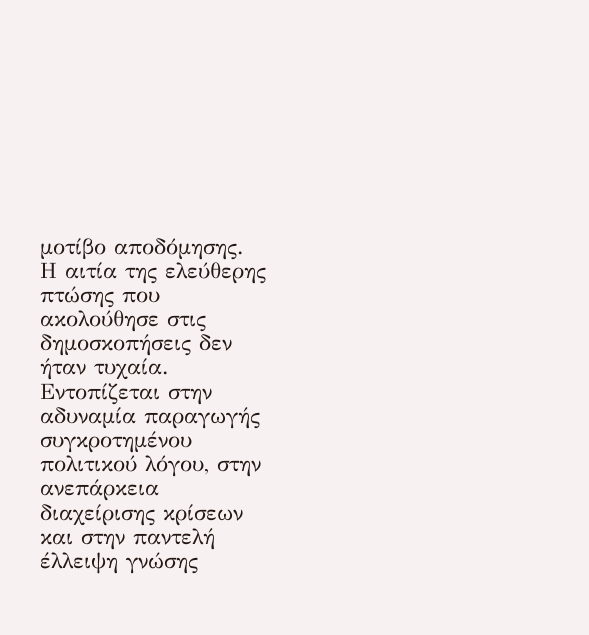μοτίβο αποδόμησης.
Η αιτία της ελεύθερης πτώσης που ακολούθησε στις δημοσκοπήσεις δεν ήταν τυχαία. Εντοπίζεται στην αδυναμία παραγωγής συγκροτημένου πολιτικού λόγου, στην ανεπάρκεια διαχείρισης κρίσεων και στην παντελή έλλειψη γνώσης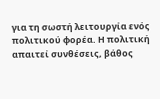για τη σωστή λειτουργία ενός πολιτικού φορέα. Η πολιτική απαιτεί συνθέσεις, βάθος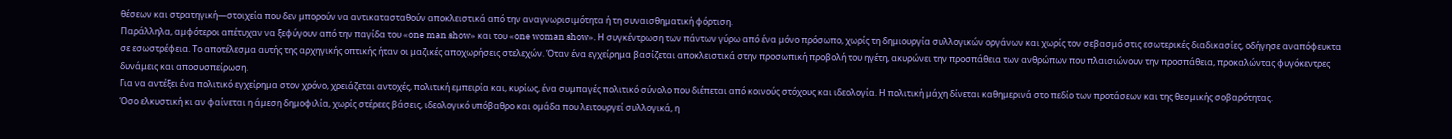θέσεων και στρατηγική—στοιχεία που δεν μπορούν να αντικατασταθούν αποκλειστικά από την αναγνωρισιμότητα ή τη συναισθηματική φόρτιση.
Παράλληλα, αμφότεροι απέτυχαν να ξεφύγουν από την παγίδα του «one man show» και του «one woman show». Η συγκέντρωση των πάντων γύρω από ένα μόνο πρόσωπο, χωρίς τη δημιουργία συλλογικών οργάνων και χωρίς τον σεβασμό στις εσωτερικές διαδικασίες, οδήγησε αναπόφευκτα σε εσωστρέφεια. Το αποτέλεσμα αυτής της αρχηγικής οπτικής ήταν οι μαζικές αποχωρήσεις στελεχών. Όταν ένα εγχείρημα βασίζεται αποκλειστικά στην προσωπική προβολή του ηγέτη, ακυρώνει την προσπάθεια των ανθρώπων που πλαισιώνουν την προσπάθεια, προκαλώντας φυγόκεντρες δυνάμεις και αποσυσπείρωση.
Για να αντέξει ένα πολιτικό εγχείρημα στον χρόνο, χρειάζεται αντοχές, πολιτική εμπειρία και, κυρίως, ένα συμπαγές πολιτικό σύνολο που διέπεται από κοινούς στόχους και ιδεολογία. Η πολιτική μάχη δίνεται καθημερινά στο πεδίο των προτάσεων και της θεσμικής σοβαρότητας.
Όσο ελκυστική κι αν φαίνεται η άμεση δημοφιλία, χωρίς στέρεες βάσεις, ιδεολογικό υπόβαθρο και ομάδα που λειτουργεί συλλογικά, η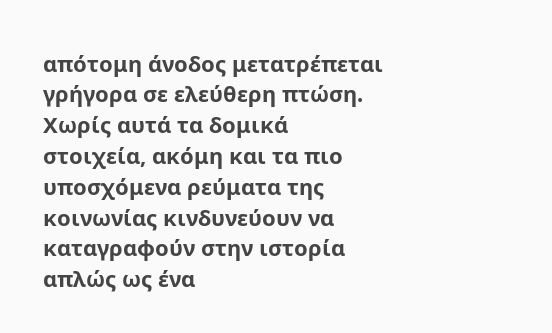απότομη άνοδος μετατρέπεται γρήγορα σε ελεύθερη πτώση. Χωρίς αυτά τα δομικά στοιχεία, ακόμη και τα πιο υποσχόμενα ρεύματα της κοινωνίας κινδυνεύουν να καταγραφούν στην ιστορία απλώς ως ένα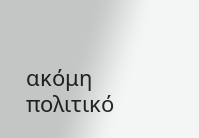ακόμη πολιτικό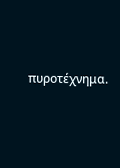πυροτέχνημα.